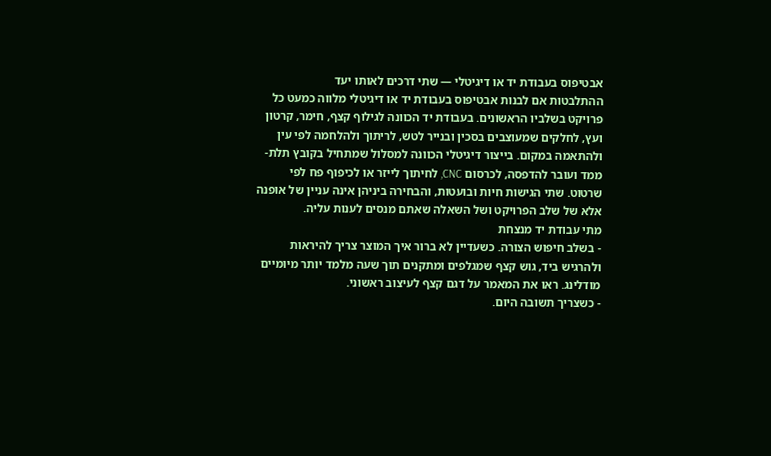אבטיפוס בעבודת יד או דיגיטלי — שתי דרכים לאותו יעד
ההתלבטות אם לבנות אבטיפוס בעבודת יד או דיגיטלי מלווה כמעט כל פרויקט בשלביו הראשונים. בעבודת יד הכוונה לגילוף קצף, חימר, קרטון ועץ, לחלקים שמעוצבים בסכין ובנייר לטש, לריתוך ולהלחמה לפי עין ולהתאמה במקום. בייצור דיגיטלי הכוונה למסלול שמתחיל בקובץ תלת-ממד ועובר להדפסה, לכרסום CNC, לחיתוך לייזר או לכיפוף פח לפי שרטוט. שתי הגישות חיות ובועטות, והבחירה ביניהן אינה עניין של אופנה אלא של שלב הפרויקט ושל השאלה שאתם מנסים לענות עליה.
מתי עבודת יד מנצחת
- בשלב חיפוש הצורה. כשעדיין לא ברור איך המוצר צריך להיראות ולהרגיש ביד, גוש קצף שמגלפים ומתקנים תוך שעה מלמד יותר מיומיים מודלינג. ראו את המאמר על דגם קצף לעיצוב ראשוני.
- כשצריך תשובה היום.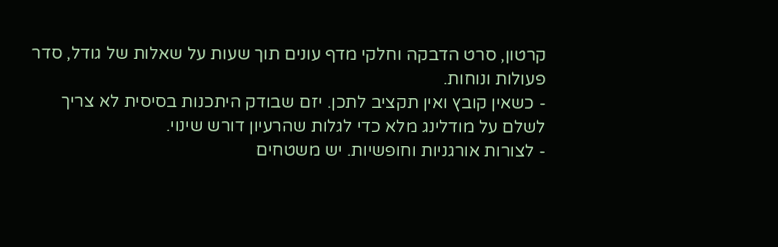קרטון, סרט הדבקה וחלקי מדף עונים תוך שעות על שאלות של גודל, סדר פעולות ונוחות.
- כשאין קובץ ואין תקציב לתכן. יזם שבודק היתכנות בסיסית לא צריך לשלם על מודלינג מלא כדי לגלות שהרעיון דורש שינוי.
- לצורות אורגניות וחופשיות. יש משטחים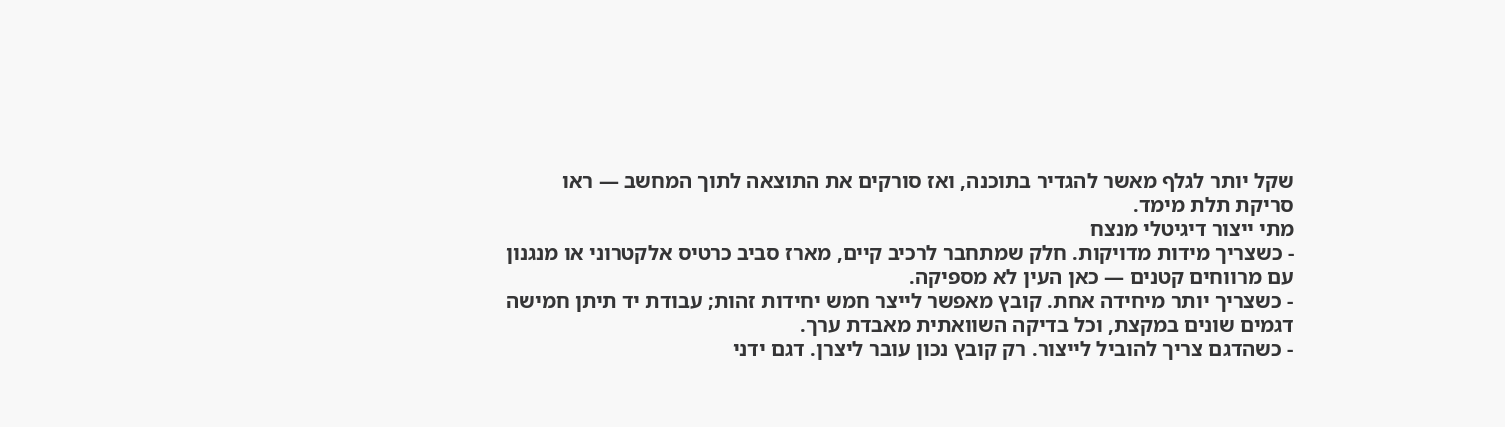שקל יותר לגלף מאשר להגדיר בתוכנה, ואז סורקים את התוצאה לתוך המחשב — ראו סריקת תלת מימד.
מתי ייצור דיגיטלי מנצח
- כשצריך מידות מדויקות. חלק שמתחבר לרכיב קיים, מארז סביב כרטיס אלקטרוני או מנגנון עם מרווחים קטנים — כאן העין לא מספיקה.
- כשצריך יותר מיחידה אחת. קובץ מאפשר לייצר חמש יחידות זהות; עבודת יד תיתן חמישה דגמים שונים במקצת, וכל בדיקה השוואתית מאבדת ערך.
- כשהדגם צריך להוביל לייצור. רק קובץ נכון עובר ליצרן. דגם ידני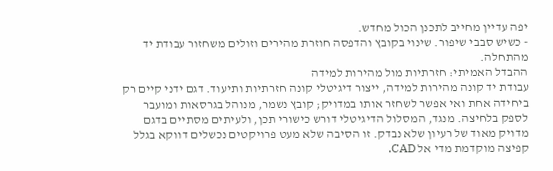יפה עדיין מחייב לתכנן הכול מחדש.
- כשיש סבבי שיפור. שינוי בקובץ והדפסה חוזרת מהירים וזולים משחזור עבודת יד מהתחלה.
ההבדל האמיתי: חזרתיות מול מהירות למידה
עבודת יד קונה מהירות למידה, ייצור דיגיטלי קונה חזרתיות ותיעוד. דגם ידני קיים רק ביחידה אחת ואי אפשר לשחזר אותו במדויק; קובץ נשמר, מנוהל בגרסאות ומועבר לספק בלחיצה. מנגד, המסלול הדיגיטלי דורש כישורי תכן, ולעיתים מסתיים בדגם מדויק מאוד של רעיון שלא נבדק. זו הסיבה שלא מעט פרויקטים נכשלים דווקא בגלל קפיצה מוקדמת מדי אל CAD.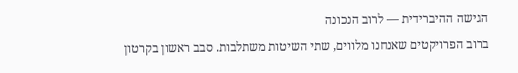הגישה ההיברידית — לרוב הנכונה
ברוב הפרויקטים שאנחנו מלווים, שתי השיטות משתלבות. סבב ראשון בקרטון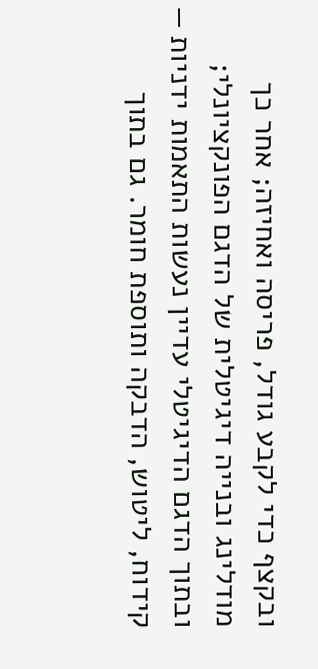ובקצף כדי לקבע גודל, פריסה ואחיזה; אחר כך מודלינג ובנייה דיגיטלית של הדגם הפונקציונלי; ובתוך הדגם הדיגיטלי עדיין נעשות התאמות ידניות — קידוח, ליטוש, הדבקה ותוספת חומר. גם בתוך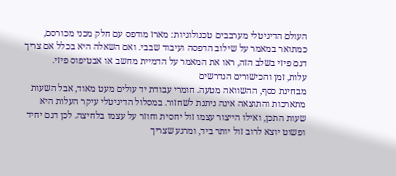העולם הדיגיטלי מערבבים טכנולוגיות: מארז מודפס עם חלק מכני מכורסם, כמתואר במאמר על שילוב הדפסה ועיבוד שבבי. ואם השאלה היא בכלל אם צריך דגם פיזי בשלב הזה, ראו את המאמר על הדמיית מחשב או אבטיפוס פיזי.
עלות, זמן והכישורים הנדרשים
מבחינת כסף, ההשוואה מטעה. חומרי עבודת יד עולים מעט מאוד, אבל השעות מתארכות והתוצאה אינה ניתנת לשחזור. במסלול הדיגיטלי עיקר העלות היא שעות התכן, ואילו הייצור עצמו זול יחסית וחוזר על עצמו בלחיצה. לכן דגם יחיד ופשוט יוצא לרוב זול יותר ביד, ומרגע שצריך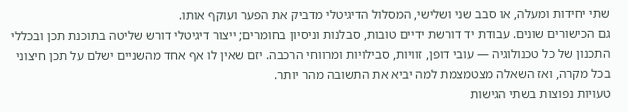שתי יחידות ומעלה, או סבב שני ושלישי, המסלול הדיגיטלי מדביק את הפער ועוקף אותו.
גם הכישורים שונים. עבודת יד דורשת ידיים טובות, סבלנות וניסיון בחומרים; ייצור דיגיטלי דורש שליטה בתוכנת תכן ובכללי התכנון של כל טכנולוגיה — עובי דופן, זוויות, סבילויות ומרווחי הרכבה. יזם שאין לו אף אחד מהשניים ישלם על תכן חיצוני בכל מקרה, ואז השאלה מצטמצמת למה יביא את התשובה מהר יותר.
טעויות נפוצות בשתי הגישות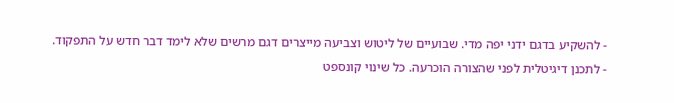- להשקיע בדגם ידני יפה מדי. שבועיים של ליטוש וצביעה מייצרים דגם מרשים שלא לימד דבר חדש על התפקוד.
- לתכנן דיגיטלית לפני שהצורה הוכרעה. כל שינוי קונספט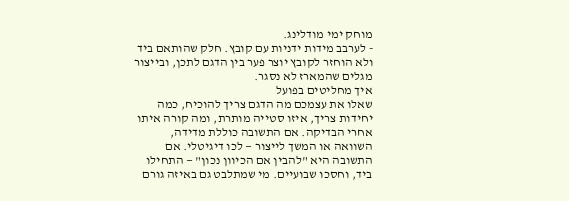מוחק ימי מודלינג.
- לערבב מידות ידניות עם קובץ. חלק שהותאם ביד ולא הוחזר לקובץ יוצר פער בין הדגם לתכן, ובייצור מגלים שהמארז לא נסגר.
איך מחליטים בפועל
שאלו את עצמכם מה הדגם צריך להוכיח, כמה יחידות צריך, איזו סטייה מותרת, ומה קורה איתו אחרי הבדיקה. אם התשובה כוללת מדידה, השוואה או המשך לייצור — לכו דיגיטלי. אם התשובה היא "להבין אם הכיוון נכון" — התחילו ביד, וחסכו שבועיים. מי שמתלבט גם באיזה גורם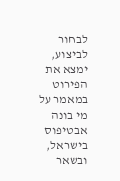לבחור לביצוע, ימצא את הפירוט במאמר על מי בונה אבטיפוס בישראל, ובשאר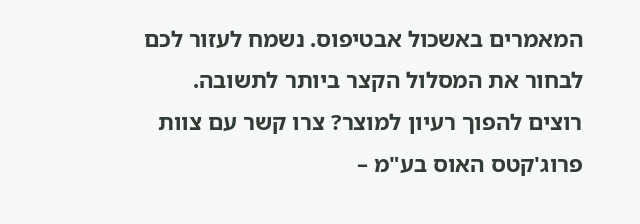המאמרים באשכול אבטיפוס. נשמח לעזור לכם לבחור את המסלול הקצר ביותר לתשובה.
רוצים להפוך רעיון למוצר? צרו קשר עם צוות פרוג'קטס האוס בע"מ –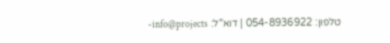טלפון: 054-8936922 | דוא"ל: info@projects-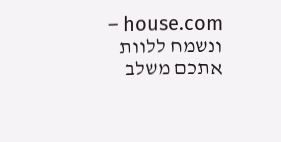house.com – ונשמח ללוות אתכם משלב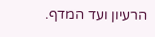הרעיון ועד המדף.